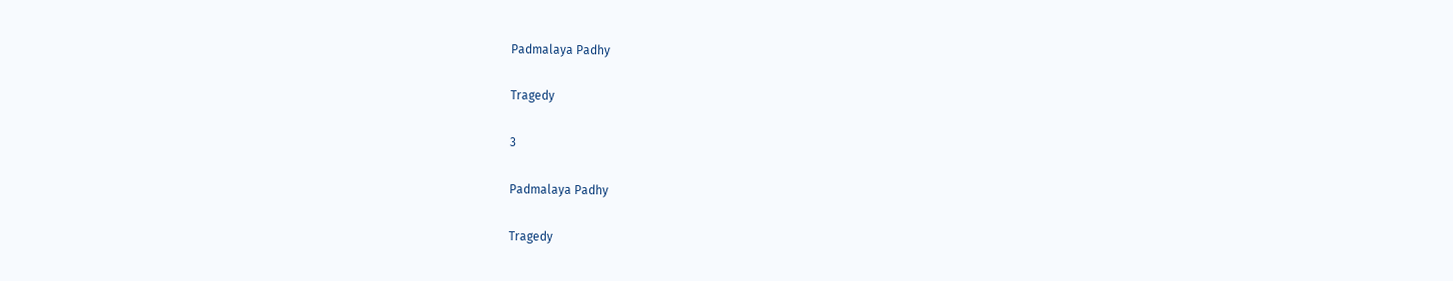Padmalaya Padhy

Tragedy

3

Padmalaya Padhy

Tragedy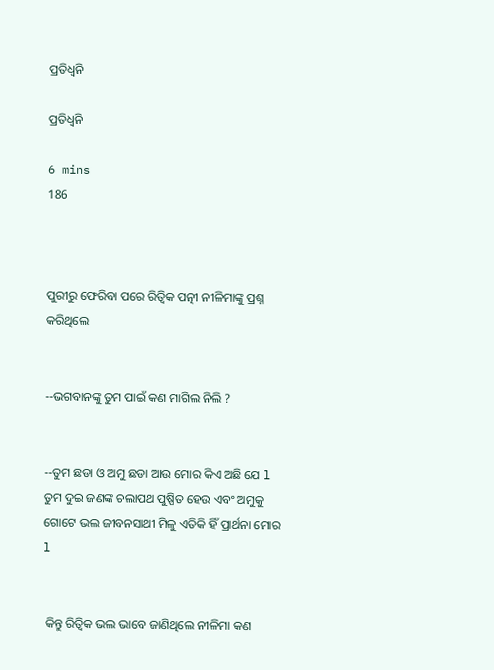ପ୍ରତିଧ୍ୱନି

ପ୍ରତିଧ୍ୱନି

6 mins
186



ପୁରୀରୁ ଫେରିବା ପରେ ରିତ୍ଵିକ ପତ୍ନୀ ନୀଳିମାଙ୍କୁ ପ୍ରଶ୍ନ କରିଥିଲେ


--ଭଗବାନଙ୍କୁ ତୁମ ପାଇଁ କଣ ମାଗିଲ ନିଲି ?


--ତୁମ ଛଡା ଓ ଅମୁ ଛଡା ଆଉ ମୋର କିଏ ଅଛି ଯେ l ତୁମ ଦୁଇ ଜଣଙ୍କ ଚଲାପଥ ପୁଷ୍ପିତ ହେଉ ଏବଂ ଅମୁକୁ ଗୋଟେ ଭଲ ଜୀବନସାଥୀ ମିଳୁ ଏତିକି ହିଁ ପ୍ରାର୍ଥନା ମୋର l


 କିନ୍ତୁ ରିତ୍ଵିକ ଭଲ ଭାବେ ଜାଣିଥିଲେ ନୀଳିମା କଣ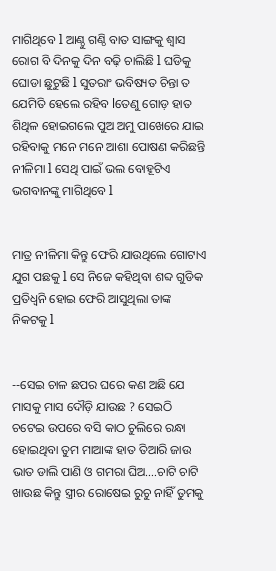ମାଗିଥିବେ l ଆଣ୍ଠୁ ଗଣ୍ଠି ବାତ ସାଙ୍ଗକୁ ଶ୍ୱାସ ରୋଗ ବି ଦିନକୁ ଦିନ ବଢ଼ି ଚାଲିଛି l ଘଡିକୁ ଘୋଡା ଛୁଟୁଛି l ସୁତରାଂ ଭବିଷ୍ୟତ ଚିନ୍ତା ତ ଯେମିତି ହେଲେ ରହିବ lତେଣୁ ଗୋଡ଼ ହାତ ଶିଥିଳ ହୋଇଗଲେ ପୁଅ ଅମୁ ପାଖେରେ ଯାଇ ରହିବାକୁ ମନେ ମନେ ଆଶା ପୋଷଣ କରିଛନ୍ତି ନୀଳିମା l ସେଥି ପାଇଁ ଭଲ ବୋହୂଟିଏ ଭଗବାନଙ୍କୁ ମାଗିଥିବେ l


ମାତ୍ର ନୀଳିମା କିନ୍ତୁ ଫେରି ଯାଉଥିଲେ ଗୋଟାଏ ଯୁଗ ପଛକୁ l ସେ ନିଜେ କହିଥିବା ଶବ୍ଦ ଗୁଡିକ ପ୍ରତିଧ୍ୱନି ହୋଇ ଫେରି ଆସୁଥିଲା ତାଙ୍କ ନିକଟକୁ l


--ସେଇ ଚାଳ ଛପର ଘରେ କଣ ଅଛି ଯେ ମାସକୁ ମାସ ଦୌଡ଼ି ଯାଉଛ ? ସେଇଠି ଚଟେଇ ଉପରେ ବସି କାଠ ଚୁଲିରେ ରନ୍ଧା ହୋଇଥିବା ତୁମ ମାଆଙ୍କ ହାତ ତିଆରି ଜାଉ ଭାତ ଡାଲି ପାଣି ଓ ଗମରା ଘିଅ….ଚାଟି ଚାଟି ଖାଉଛ କିନ୍ତୁ ସ୍ତ୍ରୀର ରୋଷେଇ ରୁଚୁ ନାହିଁ ତୁମକୁ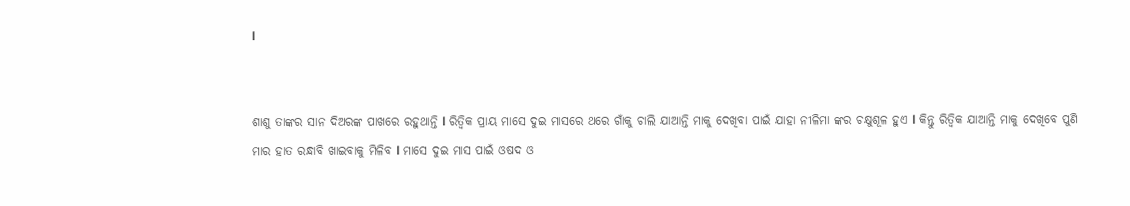l


ଶାଶୁ ତାଙ୍କର ସାନ ଦିଅରଙ୍କ ପାଖରେ ରହୁଥାନ୍ତି l ରିତ୍ଵିକ ପ୍ରାୟ ମାସେ ଦୁଇ ମାସରେ ଥରେ ଗାଁକୁ ଚାଲି ଯାଆନ୍ତି ମାକୁ ଦେଖିବା ପାଇଁ ଯାହା ନୀଳିମା ଙ୍କର ଚକ୍ଷୁଶୂଳ ହୁଏ l କିନ୍ତୁ ରିତ୍ଵିକ ଯାଆନ୍ତି ମାକୁ ଦେଖିବେ ପୁଣି ମାର ହାତ ରନ୍ଧାବି ଖାଇବାକୁ ମିଳିବ l ମାସେ ଦୁଇ ମାସ ପାଇଁ ଓଷଦ ଓ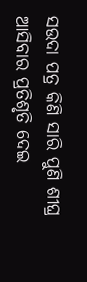ସଉଦା ପତ୍ର କିଣି ସାରି ପୁଣି ଶୀଘ୍ର ଆସିବାର ପ୍ରତିଶୃତି ଦେଇ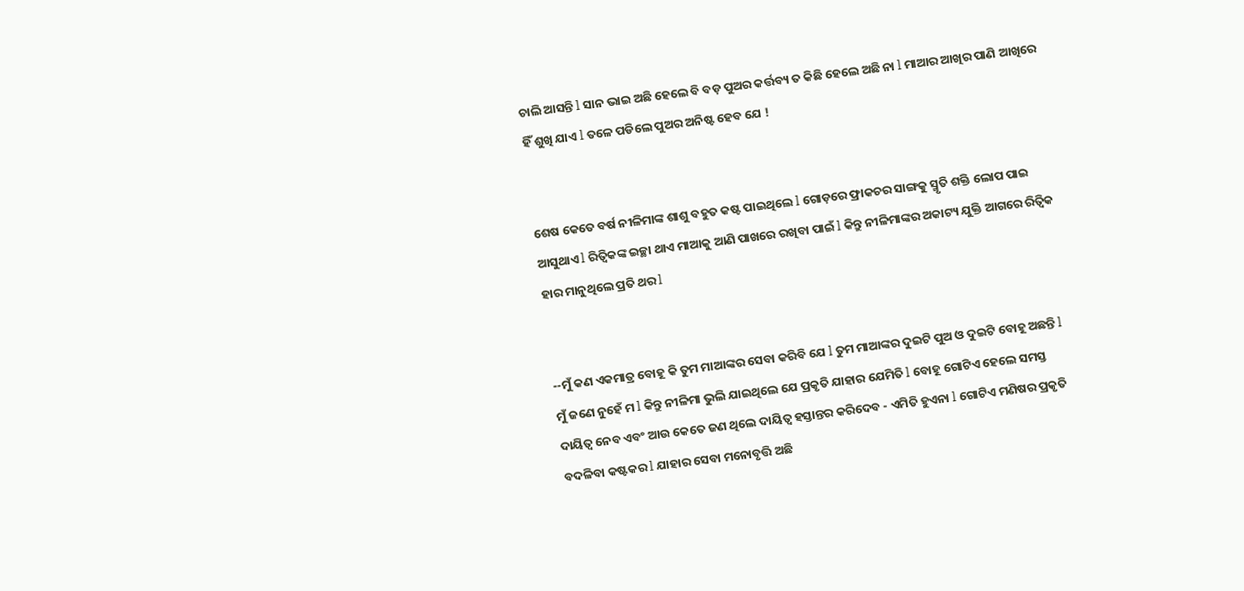ଚାଲି ଆସନ୍ତି l ସାନ ଭାଇ ଅଛି ହେଲେ ବି ବଡ଼ ପୁଅର କର୍ତ୍ତବ୍ୟ ତ କିଛି ହେଲେ ଅଛି ନା l ମାଆର ଆଖିର ପାଣି ଆଖିରେ ହିଁ ଶୁଖି ଯାଏ l ତଳେ ପଡିଲେ ପୁଅର ଅନିଷ୍ଟ ହେବ ଯେ !


ଶେଷ କେତେ ବର୍ଷ ନୀଳିମାଙ୍କ ଶାଶୁ ବହୁତ କଷ୍ଟ ପାଇଥିଲେ l ଗୋଡ଼ରେ ଫ୍ରାକଚର ସାଙ୍ଗକୁ ସ୍ମୃତି ଶକ୍ତି ଲୋପ ପାଇ ଆସୁଥାଏ l ରିତ୍ଵିକଙ୍କ ଇଚ୍ଛା ଥାଏ ମାଆକୁ ଆଣି ପାଖରେ ରଖିବା ପାଇଁ l କିନ୍ତୁ ନୀଳିମାଙ୍କର ଅକାଟ୍ୟ ଯୁକ୍ତି ଆଗରେ ରିତ୍ଵିକ ହାର ମାନୁଥିଲେ ପ୍ରତି ଥର l


--ମୁଁ କଣ ଏକମାତ୍ର ବୋହୂ କି ତୁମ ମାଆଙ୍କର ସେବା କରିବି ଯେ l ତୁମ ମାଆଙ୍କର ଦୁଇଟି ପୁଅ ଓ ଦୁଇଟି ବୋହୂ ଅଛନ୍ତି l ମୁଁ ଜଣେ ନୁହେଁ ମ l କିନ୍ତୁ ନୀଳିମା ଭୁଲି ଯାଇଥିଲେ ଯେ ପ୍ରକୃତି ଯାହାର ଯେମିତି l ବୋହୂ ଗୋଟିଏ ହେଲେ ସମସ୍ତ ଦାୟିତ୍ୱ ନେବ ଏବଂ ଆଉ କେତେ ଜଣ ଥିଲେ ଦାୟିତ୍ୱ ହସ୍ତାନ୍ତର କରିଦେବ - ଏମିତି ହୁଏନା l ଗୋଟିଏ ମଣିଷର ପ୍ରକୃତି ବଦଳିବା କଷ୍ଟକର l ଯାହାର ସେବା ମନୋବୃତ୍ତି ଅଛି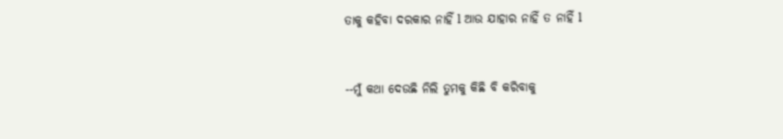ତାକୁ କହିବା ଦରକାର ନାହିଁ l ଆଉ ଯାହାର ନାହିଁ ତ ନାହିଁ l


--ମୁଁ କଥା ଦେଉଛି ନିଲି ତୁମକୁ କିଛି ବି କରିବାକୁ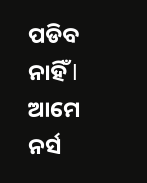ପଡିବ ନାହିଁ l ଆମେ ନର୍ସ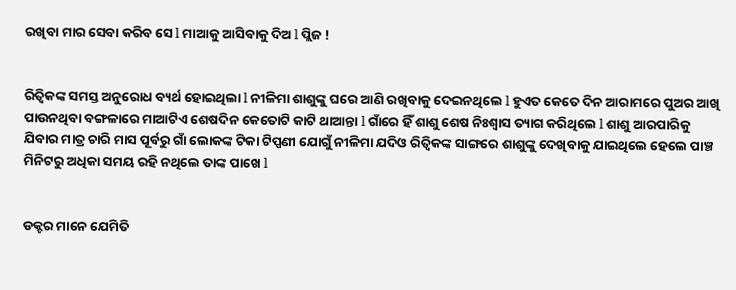ରଖିବା ମାର ସେବା କରିବ ସେ l ମାଆକୁ ଆସିବାକୁ ଦିଅ l ପ୍ଲିଜ !


ରିତ୍ଵିକଙ୍କ ସମସ୍ତ ଅନୁରୋଧ ବ୍ୟର୍ଥ ହୋଇଥିଲା l ନୀଳିମା ଶାଶୁଙ୍କୁ ଘରେ ଆଣି ରଖିବାକୁ ଦେଇନଥିଲେ l ହୁଏତ କେତେ ଦିନ ଆରାମରେ ପୁଅର ଆଖି ପାଉନଥିବା ବଙ୍ଗଳାରେ ମାଆଟିଏ ଶେଷଦିନ କେତୋଟି କାଟି ଥାଆନ୍ତା l ଗାଁରେ ହିଁ ଶାଶୁ ଶେଷ ନିଃଶ୍ୱାସ ତ୍ୟାଗ କରିଥିଲେ l ଶାଶୁ ଆରପାରିକୁ ଯିବାର ମାତ୍ର ଚାରି ମାସ ପୂର୍ବରୁ ଗାଁ ଲୋକଙ୍କ ଟିକା ଟିପ୍ପଣୀ ଯୋଗୁଁ ନୀଳିମା ଯଦିଓ ରିତ୍ଵିକଙ୍କ ସାଙ୍ଗରେ ଶାଶୁଙ୍କୁ ଦେଖିବାକୁ ଯାଇଥିଲେ ହେଲେ ପାଞ୍ଚ ମିନିଟରୁ ଅଧିକା ସମୟ ରହି ନଥିଲେ ତାଙ୍କ ପାଖେ l


ଡକ୍ଟର ମାନେ ଯେମିତି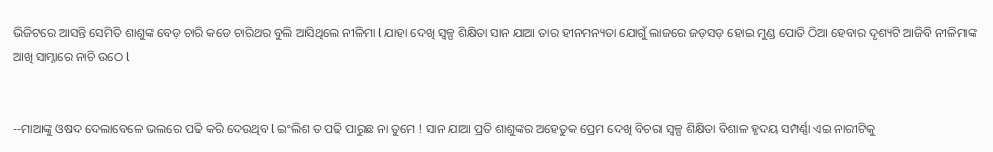ଭିଜିଟରେ ଆସନ୍ତି ସେମିତି ଶାଶୁଙ୍କ ବେଡ଼ ଚାରି କଡେ ଚାରିଥର ବୁଲି ଆସିଥିଲେ ନୀଳିମା l ଯାହା ଦେଖି ସ୍ୱଳ୍ପ ଶିକ୍ଷିତା ସାନ ଯାଆ ତାର ହୀନମନ୍ୟତା ଯୋଗୁଁ ଲାଜରେ ଜଡ଼ସଡ଼ ହୋଇ ମୁଣ୍ଡ ପୋତି ଠିଆ ହେବାର ଦୃଶ୍ୟଟି ଆଜିବି ନୀଳିମାଙ୍କ ଆଖି ସାମ୍ନାରେ ନାଚି ଉଠେ l


--ମାଆଙ୍କୁ ଓଷଦ ଦେଲାବେଳେ ଭଲରେ ପଢି କରି ଦେଉଥିବ l ଇଂଲିଶ ତ ପଢି ପାରୁଛ ନା ତୁମେ ! ସାନ ଯାଆ ପ୍ରତି ଶାଶୁଙ୍କର ଅହେତୁକ ପ୍ରେମ ଦେଖି ବିଚରା ସ୍ୱଳ୍ପ ଶିକ୍ଷିତା ବିଶାଳ ହୃଦୟ ସମ୍ପର୍ଣ୍ଣା ଏଇ ନାରୀଟିକୁ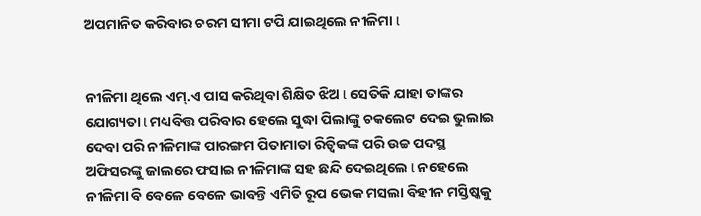ଅପମାନିତ କରିବାର ଚରମ ସୀମା ଟପି ଯାଇଥିଲେ ନୀଳିମା l


ନୀଳିମା ଥିଲେ ଏମ୍.ଏ ପାସ କରିଥିବା ଶିକ୍ଷିତ ଝିଅ l ସେତିକି ଯାହା ତାଙ୍କର ଯୋଗ୍ୟତା l ମଧ୍ୟବିତ୍ତ ପରିବାର ହେଲେ ସୁଦ୍ଧା ପିଲାଙ୍କୁ ଚକଲେଟ ଦେଇ ଭୁଲାଇ ଦେବା ପରି ନୀଳିମାଙ୍କ ପାରଙ୍ଗମ ପିତାମାତା ରିତ୍ଵିକଙ୍କ ପରି ଉଚ୍ଚ ପଦସ୍ଥ ଅଫିସରଙ୍କୁ ଜାଲରେ ଫସାଇ ନୀଳିମାଙ୍କ ସହ ଛନ୍ଦି ଦେଇଥିଲେ l ନହେଲେ ନୀଳିମା ବି ବେଳେ ବେଳେ ଭାବନ୍ତି ଏମିତି ରୂପ ଭେକ ମସଲା ବିହୀନ ମସ୍ତିଷ୍କକୁ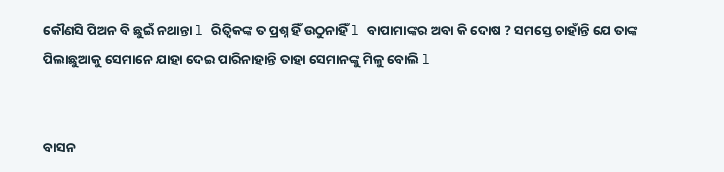କୌଣସି ପିଅନ ବି ଛୁଇଁ ନଥାନ୍ତା l ରିତ୍ଵିକଙ୍କ ତ ପ୍ରଶ୍ନ ହିଁ ଉଠୁନାହିଁ l ବାପାମାଙ୍କର ଅବା କି ଦୋଷ ? ସମସ୍ତେ ଚାହାଁନ୍ତି ଯେ ତାଙ୍କ ପିଲାଛୁଆକୁ ସେମାନେ ଯାହା ଦେଇ ପାରିନାହାନ୍ତି ତାହା ସେମାନଙ୍କୁ ମିଳୁ ବୋଲି l


ବାସନ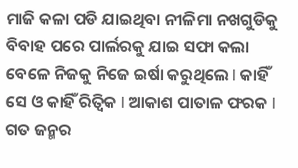ମାଜି କଳା ପଡି ଯାଇଥିବା ନୀଳିମା ନଖଗୁଡିକୁ ବିବାହ ପରେ ପାର୍ଲରକୁ ଯାଇ ସଫା କଲା ବେଳେ ନିଜକୁ ନିଜେ ଇର୍ଷା କରୁଥିଲେ l କାହିଁ ସେ ଓ କାହିଁ ରିତ୍ଵିକ l ଆକାଶ ପାତାଳ ଫରକ l ଗତ ଜନ୍ମର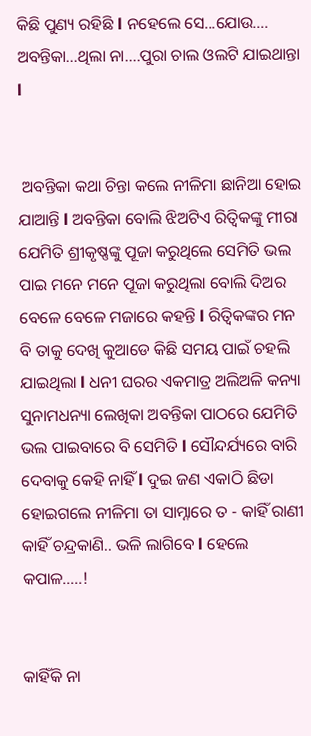କିଛି ପୁଣ୍ୟ ରହିଛି l ନହେଲେ ସେ...ଯୋଉ…. ଅବନ୍ତିକା…ଥିଲା ନା….ପୁରା ଚାଲ ଓଲଟି ଯାଇଥାନ୍ତା l


 ଅବନ୍ତିକା କଥା ଚିନ୍ତା କଲେ ନୀଳିମା ଛାନିଆ ହୋଇ ଯାଆନ୍ତି l ଅବନ୍ତିକା ବୋଲି ଝିଅଟିଏ ରିତ୍ଵିକଙ୍କୁ ମୀରା ଯେମିତି ଶ୍ରୀକୃଷ୍ଣଙ୍କୁ ପୂଜା କରୁଥିଲେ ସେମିତି ଭଲ ପାଇ ମନେ ମନେ ପୂଜା କରୁଥିଲା ବୋଲି ଦିଅର ବେଳେ ବେଳେ ମଜାରେ କହନ୍ତି l ରିତ୍ଵିକଙ୍କର ମନ ବି ତାକୁ ଦେଖି କୁଆଡେ କିଛି ସମୟ ପାଇଁ ଚହଲି ଯାଇଥିଲା l ଧନୀ ଘରର ଏକମାତ୍ର ଅଲିଅଳି କନ୍ୟା ସୁନାମଧନ୍ୟା ଲେଖିକା ଅବନ୍ତିକା ପାଠରେ ଯେମିତି ଭଲ ପାଇବାରେ ବି ସେମିତି l ସୌନ୍ଦର୍ଯ୍ୟରେ ବାରି ଦେବାକୁ କେହି ନାହିଁ l ଦୁଇ ଜଣ ଏକାଠି ଛିଡା ହୋଇଗଲେ ନୀଳିମା ତା ସାମ୍ନାରେ ତ - କାହିଁ ରାଣୀ କାହିଁ ଚନ୍ଦ୍ରକାଣି.. ଭଳି ଲାଗିବେ l ହେଲେ କପାଳ…..!


କାହିଁକି ନା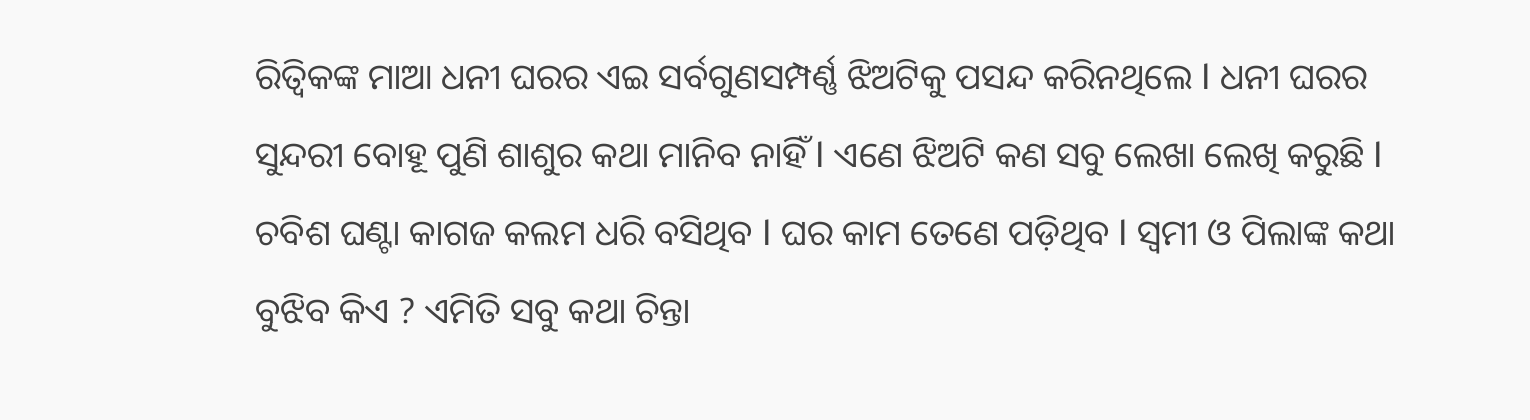ରିତ୍ଵିକଙ୍କ ମାଆ ଧନୀ ଘରର ଏଇ ସର୍ବଗୁଣସମ୍ପର୍ଣ୍ଣ ଝିଅଟିକୁ ପସନ୍ଦ କରିନଥିଲେ l ଧନୀ ଘରର ସୁନ୍ଦରୀ ବୋହୂ ପୁଣି ଶାଶୁର କଥା ମାନିବ ନାହିଁ l ଏଣେ ଝିଅଟି କଣ ସବୁ ଲେଖା ଲେଖି କରୁଛି l ଚବିଶ ଘଣ୍ଟା କାଗଜ କଲମ ଧରି ବସିଥିବ l ଘର କାମ ତେଣେ ପଡ଼ିଥିବ l ସ୍ୱମୀ ଓ ପିଲାଙ୍କ କଥା ବୁଝିବ କିଏ ? ଏମିତି ସବୁ କଥା ଚିନ୍ତା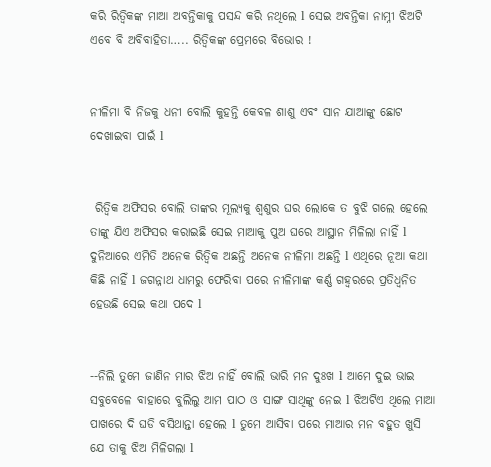କରି ରିତ୍ଵିକଙ୍କ ମାଆ ଅବନ୍ତିକାକୁ ପସନ୍ଦ କରି ନଥିଲେ l ସେଇ ଅବନ୍ତିକା ନାମ୍ନୀ ଝିଅଟି ଏବେ ବି ଅବିବାହିତା….. ରିତ୍ଵିକଙ୍କ ପ୍ରେମରେ ବିଭୋର !


ନୀଳିମା ବି ନିଜକୁ ଧନୀ ବୋଲି କୁହନ୍ତି କେବଳ ଶାଶୁ ଏବଂ ସାନ ଯାଆଙ୍କୁ ଛୋଟ ଦେଖାଇବା ପାଇଁ l


 ରିତ୍ଵିକ ଅଫିସର ବୋଲି ତାଙ୍କର ମୂଲ୍ୟକୁ ଶ୍ୱଶୁର ଘର ଲୋକେ ତ ବୁଝି ଗଲେ ହେଲେ ତାଙ୍କୁ ଯିଏ ଅଫିସର କରାଇଛି ସେଇ ମାଆକୁ ପୁଅ ଘରେ ଆସ୍ଥାନ ମିଳିଲା ନାହିଁ l ଦୁନିଆରେ ଏମିତି ଅନେକ ରିତ୍ଵିକ ଅଛନ୍ତି ଅନେକ ନୀଳିମା ଅଛନ୍ତି l ଏଥିରେ ନୂଆ କଥା କିଛି ନାହିଁ l ଜଗନ୍ନାଥ ଧାମରୁ ଫେରିବା ପରେ ନୀଳିମାଙ୍କ କର୍ଣ୍ଣ ଗହ୍ୱରରେ ପ୍ରତିଧ୍ୱନିତ ହେଉଛି ସେଇ କଥା ପଦେ l


--ନିଲି ତୁମେ ଜାଣିନ ମାର ଝିଅ ନାହିଁ ବୋଲି ଭାରି ମନ ଦୁଃଖ l ଆମେ ଦୁଇ ଭାଇ ସବୁବେଳେ ବାହାରେ ବୁଲିଲୁ ଆମ ପାଠ ଓ ସାଙ୍ଗ ସାଥିଙ୍କୁ ନେଇ l ଝିଅଟିଏ ଥିଲେ ମାଆ ପାଖରେ ଦି ଘଡି ବସିଥାନ୍ତା ହେଲେ l ତୁମେ ଆସିବା ପରେ ମାଆର ମନ ବହୁତ ଖୁସି ଯେ ତାକୁ ଝିଅ ମିଳିଗଲା l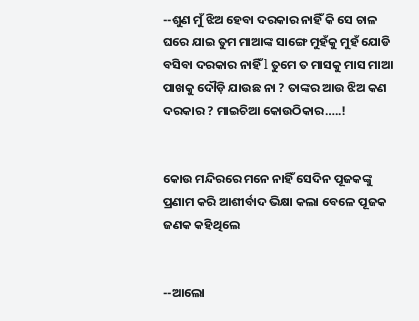--ଶୁଣ ମୁଁ ଝିଅ ହେବା ଦରକାର ନାହିଁ କି ସେ ଚାଳ ଘରେ ଯାଇ ତୁମ ମାଆଙ୍କ ସାଙ୍ଗେ ମୁହଁକୁ ମୁହଁ ଯୋଡି ବସିବା ଦରକାର ନାହିଁ l ତୁମେ ତ ମାସକୁ ମାସ ମାଆ ପାଖକୁ ଦୌଡ଼ି ଯାଉଛ ନା ? ତାଙ୍କର ଆଉ ଝିଅ କଣ ଦରକାର ? ମାଇଚିଆ କୋଉଠିକାର…..!


କୋଉ ମନ୍ଦିରରେ ମନେ ନାହିଁ ସେଦିନ ପୂଜକଙ୍କୁ ପ୍ରଣାମ କରି ଆଶୀର୍ବାଦ ଭିକ୍ଷା କଲା ବେଳେ ପୂଜକ ଜଣକ କହିଥିଲେ


--ଆଲୋ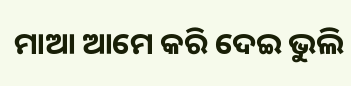ମାଆ ଆମେ କରି ଦେଇ ଭୁଲି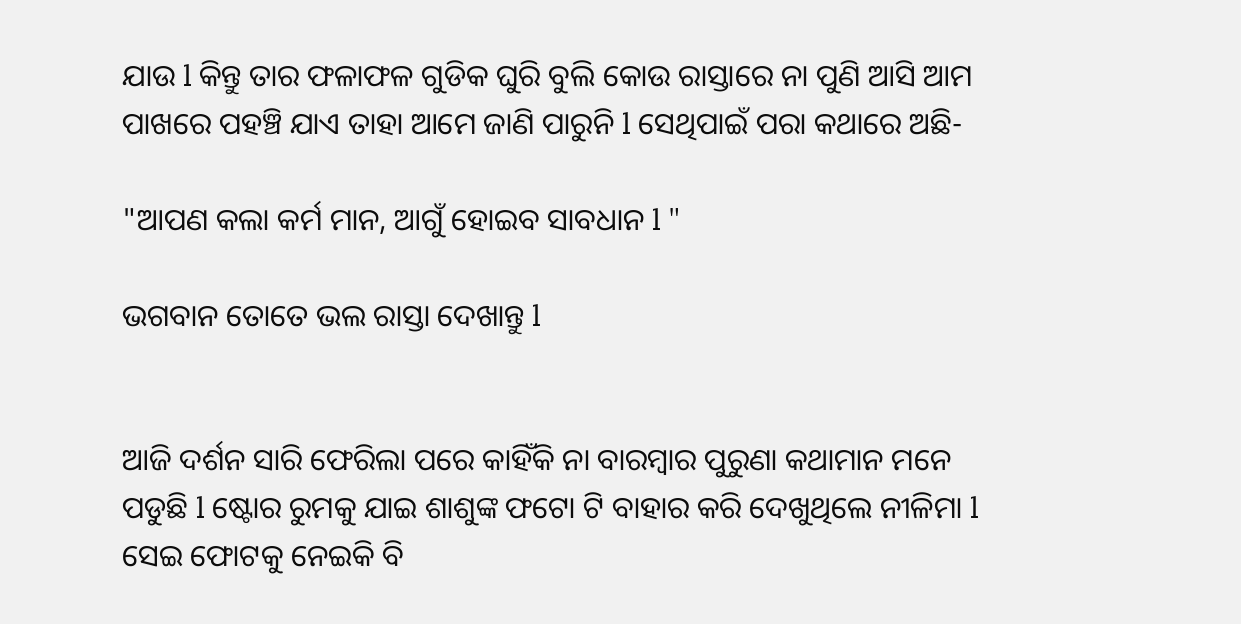ଯାଉ l କିନ୍ତୁ ତାର ଫଳାଫଳ ଗୁଡିକ ଘୁରି ବୁଲି କୋଉ ରାସ୍ତାରେ ନା ପୁଣି ଆସି ଆମ ପାଖରେ ପହଞ୍ଚି ଯାଏ ତାହା ଆମେ ଜାଣି ପାରୁନି l ସେଥିପାଇଁ ପରା କଥାରେ ଅଛି-

"ଆପଣ କଲା କର୍ମ ମାନ, ଆଗୁଁ ହୋଇବ ସାବଧାନ l "

ଭଗବାନ ତୋତେ ଭଲ ରାସ୍ତା ଦେଖାନ୍ତୁ l


ଆଜି ଦର୍ଶନ ସାରି ଫେରିଲା ପରେ କାହିଁକି ନା ବାରମ୍ବାର ପୁରୁଣା କଥାମାନ ମନେ ପଡୁଛି l ଷ୍ଟୋର ରୁମକୁ ଯାଇ ଶାଶୁଙ୍କ ଫଟୋ ଟି ବାହାର କରି ଦେଖୁଥିଲେ ନୀଳିମା l ସେଇ ଫୋଟକୁ ନେଇକି ବି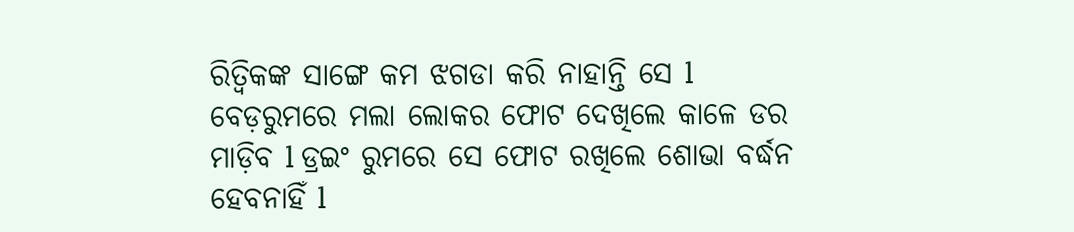ରିତ୍ଵିକଙ୍କ ସାଙ୍ଗେ କମ ଝଗଡା କରି ନାହାନ୍ତି ସେ l ବେଡ଼ରୁମରେ ମଲା ଲୋକର ଫୋଟ ଦେଖିଲେ କାଳେ ଡର ମାଡ଼ିବ l ଡ୍ରଇଂ ରୁମରେ ସେ ଫୋଟ ରଖିଲେ ଶୋଭା ବର୍ଦ୍ଧନ ହେବନାହିଁ l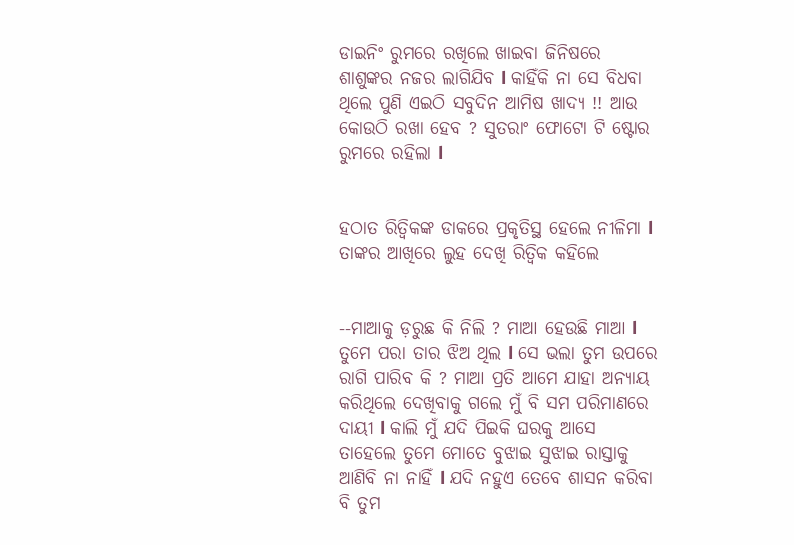ଡାଇନିଂ ରୁମରେ ରଖିଲେ ଖାଇବା ଜିନିଷରେ ଶାଶୁଙ୍କର ନଜର ଲାଗିଯିବ l କାହିଁକି ନା ସେ ବିଧବା ଥିଲେ ପୁଣି ଏଇଠି ସବୁଦିନ ଆମିଷ ଖାଦ୍ୟ !! ଆଉ କୋଉଠି ରଖା ହେବ ? ସୁତରାଂ ଫୋଟୋ ଟି ଷ୍ଟୋର ରୁମରେ ରହିଲା l


ହଠାତ ରିତ୍ଵିକଙ୍କ ଡାକରେ ପ୍ରକୃତିସ୍ଥ ହେଲେ ନୀଳିମା l ତାଙ୍କର ଆଖିରେ ଲୁହ ଦେଖି ରିତ୍ଵିକ କହିଲେ


--ମାଆକୁ ଡ଼ରୁଛ କି ନିଲି ? ମାଆ ହେଉଛି ମାଆ l ତୁମେ ପରା ତାର ଝିଅ ଥିଲ l ସେ ଭଲା ତୁମ ଉପରେ ରାଗି ପାରିବ କି ? ମାଆ ପ୍ରତି ଆମେ ଯାହା ଅନ୍ୟାୟ କରିଥିଲେ ଦେଖିବାକୁ ଗଲେ ମୁଁ ବି ସମ ପରିମାଣରେ ଦାୟୀ l କାଲି ମୁଁ ଯଦି ପିଇକି ଘରକୁ ଆସେ ତାହେଲେ ତୁମେ ମୋତେ ବୁଝାଇ ସୁଝାଇ ରାସ୍ତାକୁ ଆଣିବି ନା ନାହିଁ l ଯଦି ନହୁଏ ତେବେ ଶାସନ କରିବା ବି ତୁମ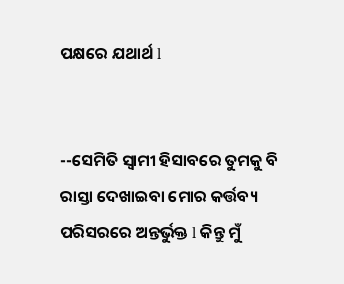ପକ୍ଷରେ ଯଥାର୍ଥ l


--ସେମିତି ସ୍ୱାମୀ ହିସାବରେ ତୁମକୁ ବି ରାସ୍ତା ଦେଖାଇବା ମୋର କର୍ତ୍ତବ୍ୟ ପରିସରରେ ଅନ୍ତର୍ଭୁକ୍ତ l କିନ୍ତୁ ମୁଁ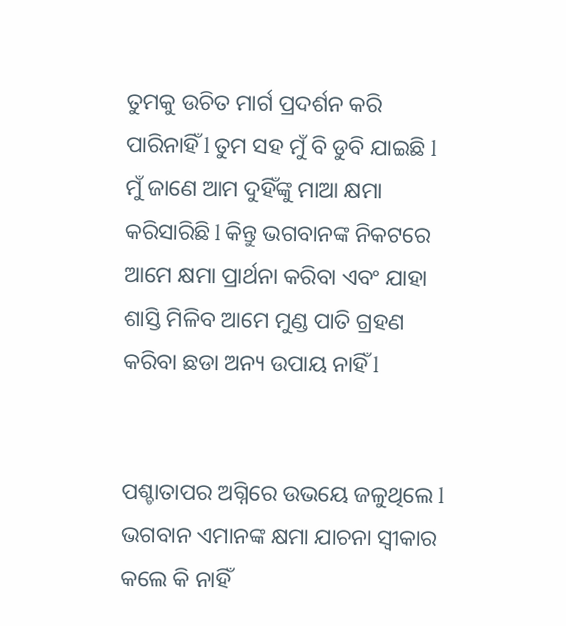ତୁମକୁ ଉଚିତ ମାର୍ଗ ପ୍ରଦର୍ଶନ କରି ପାରିନାହିଁ l ତୁମ ସହ ମୁଁ ବି ଡୁବି ଯାଇଛି l ମୁଁ ଜାଣେ ଆମ ଦୁହିଁଙ୍କୁ ମାଆ କ୍ଷମା କରିସାରିଛି l କିନ୍ତୁ ଭଗବାନଙ୍କ ନିକଟରେ ଆମେ କ୍ଷମା ପ୍ରାର୍ଥନା କରିବା ଏବଂ ଯାହା ଶାସ୍ତି ମିଳିବ ଆମେ ମୁଣ୍ଡ ପାତି ଗ୍ରହଣ କରିବା ଛଡା ଅନ୍ୟ ଉପାୟ ନାହିଁ l


ପଶ୍ଚାତାପର ଅଗ୍ନିରେ ଉଭୟେ ଜଳୁଥିଲେ l ଭଗବାନ ଏମାନଙ୍କ କ୍ଷମା ଯାଚନା ସ୍ୱୀକାର କଲେ କି ନାହିଁ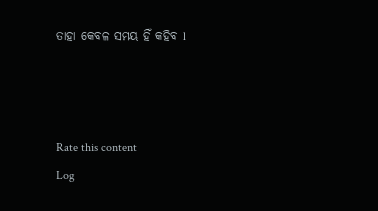ତାହା କେବଳ ସମୟ ହିଁ କହିବ l



Rate this content
Log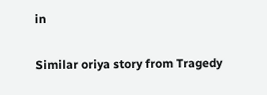in

Similar oriya story from Tragedy